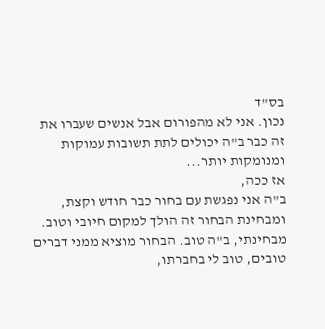בס"ד
נכון. אני לא מהפורום אבל אנשים שעברו את זה כבר ב"ה יכולים לתת תשובות עמוקות ומנומקות יותר...
אז ככה,
ב"ה אני נפגשת עם בחור כבר חודש וקצת, ומבחינת הבחור זה הולך למקום חיובי וטוב.
מבחינתי, ב"ה טוב. הבחור מוציא ממני דברים טובים, טוב לי בחברתו,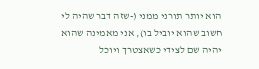הוא יותר תורני ממני (-שזה דבר שהיה לי חשוב שהוא יוביל בו), אני מאמינה שהוא יהיה שם לצידי כשאצטרך ויוכל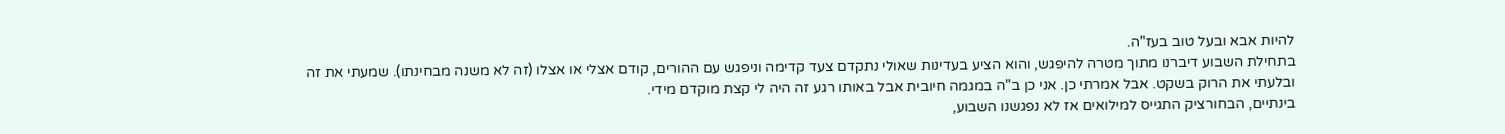להיות אבא ובעל טוב בעז"ה.
בתחילת השבוע דיברנו מתוך מטרה להיפגש, והוא הציע בעדינות שאולי נתקדם צעד קדימה וניפגש עם ההורים, קודם אצלי או אצלו (זה לא משנה מבחינתו). שמעתי את זה ובלעתי את הרוק בשקט. אבל אמרתי כן. אני כן ב"ה במגמה חיובית אבל באותו רגע זה היה לי קצת מוקדם מידי.
בינתיים, הבחורציק התגייס למילואים אז לא נפגשנו השבוע,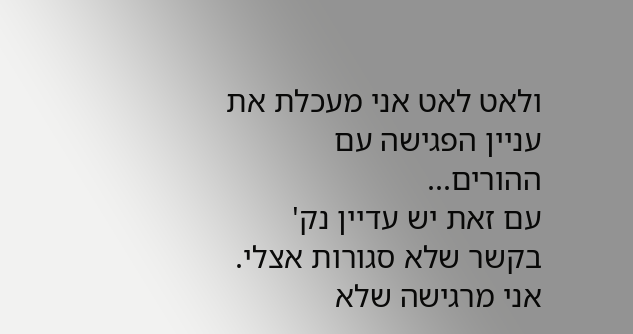ולאט לאט אני מעכלת את עניין הפגישה עם ההורים...
עם זאת יש עדיין נק' בקשר שלא סגורות אצלי. אני מרגישה שלא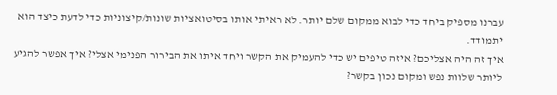עברנו מספיק ביחד כדי לבוא ממקום שלם יותר. לא ראיתי אותו בסיטואציות שונות/קיצוניות כדי לדעת כיצד הוא יתמודד.
איך זה היה אצליכם? איזה טיפים יש כדי להעמיק את הקשר ויחד איתו את הבירור הפנימי אצלי? איך אפשר להגיע ליותר שלוות נפש ומקום נכון בקשר?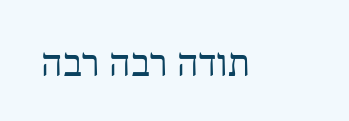תודה רבה רבה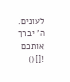לעונים. ה' יברך אותכם ![]()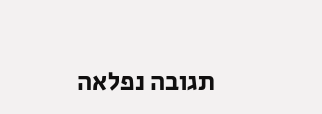תגובה נפלאה